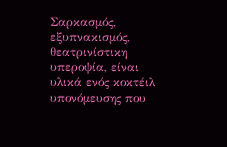Σαρκασμός, εξυπνακισμός, θεατρινίστικη υπεροψία, είναι υλικά ενός κοκτέιλ υπονόμευσης που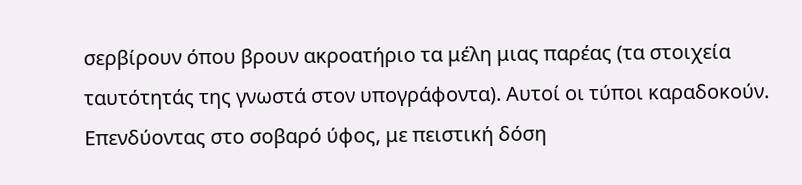σερβίρουν όπου βρουν ακροατήριο τα μέλη μιας παρέας (τα στοιχεία ταυτότητάς της γνωστά στον υπογράφοντα). Αυτοί οι τύποι καραδοκούν. Επενδύοντας στο σοβαρό ύφος, με πειστική δόση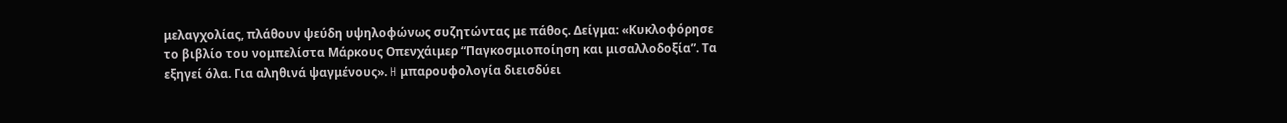μελαγχολίας, πλάθουν ψεύδη υψηλοφώνως συζητώντας με πάθος. Δείγμα: «Κυκλοφόρησε το βιβλίο του νομπελίστα Μάρκους Οπενχάιμερ “Παγκοσμιοποίηση και μισαλλοδοξία”. Τα εξηγεί όλα. Για αληθινά ψαγμένους». H μπαρουφολογία διεισδύει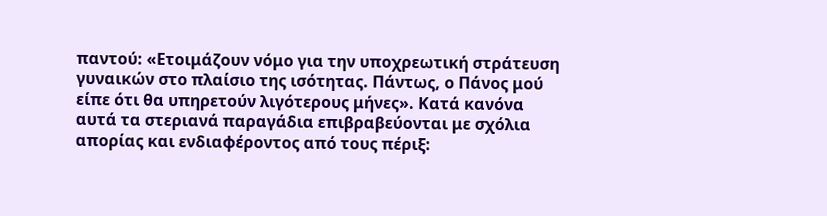παντού: «Ετοιμάζουν νόμο για την υποχρεωτική στράτευση γυναικών στο πλαίσιο της ισότητας. Πάντως, ο Πάνος μού είπε ότι θα υπηρετούν λιγότερους μήνες». Κατά κανόνα αυτά τα στεριανά παραγάδια επιβραβεύονται με σχόλια απορίας και ενδιαφέροντος από τους πέριξ: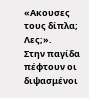«Ακουσες τους δίπλα; Λες;».
Στην παγίδα πέφτουν οι διψασμένοι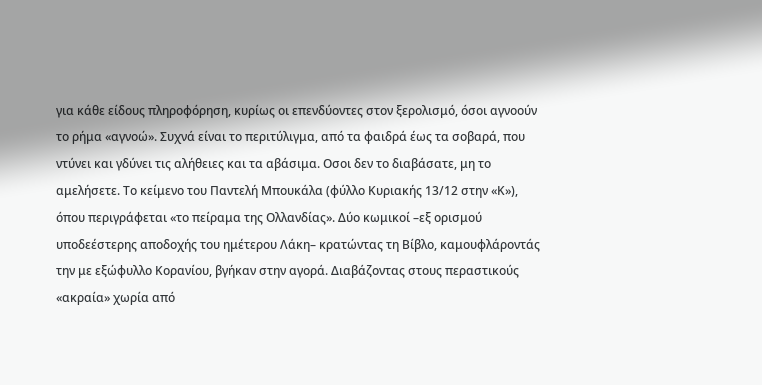για κάθε είδους πληροφόρηση, κυρίως οι επενδύοντες στον ξερολισμό, όσοι αγνοούν το ρήμα «αγνοώ». Συχνά είναι το περιτύλιγμα, από τα φαιδρά έως τα σοβαρά, που ντύνει και γδύνει τις αλήθειες και τα αβάσιμα. Οσοι δεν το διαβάσατε, μη το αμελήσετε. Το κείμενο του Παντελή Μπουκάλα (φύλλο Κυριακής 13/12 στην «Κ»), όπου περιγράφεται «το πείραμα της Ολλανδίας». Δύο κωμικοί –εξ ορισμού υποδεέστερης αποδοχής του ημέτερου Λάκη– κρατώντας τη Βίβλο, καμουφλάροντάς την με εξώφυλλο Κορανίου, βγήκαν στην αγορά. Διαβάζοντας στους περαστικούς «ακραία» χωρία από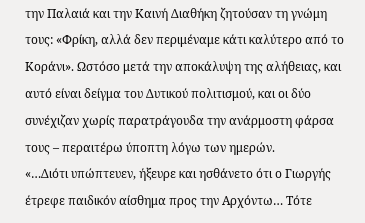την Παλαιά και την Καινή Διαθήκη ζητούσαν τη γνώμη τους: «Φρίκη, αλλά δεν περιμέναμε κάτι καλύτερο από το Κοράνι». Ωστόσο μετά την αποκάλυψη της αλήθειας, και αυτό είναι δείγμα του Δυτικού πολιτισμού, και οι δύο συνέχιζαν χωρίς παρατράγουδα την ανάρμοστη φάρσα τους – περαιτέρω ύποπτη λόγω των ημερών.
«…Διότι υπώπτευεν, ήξευρε και ησθάνετο ότι ο Γιωργής έτρεφε παιδικόν αίσθημα προς την Αρχόντω… Τότε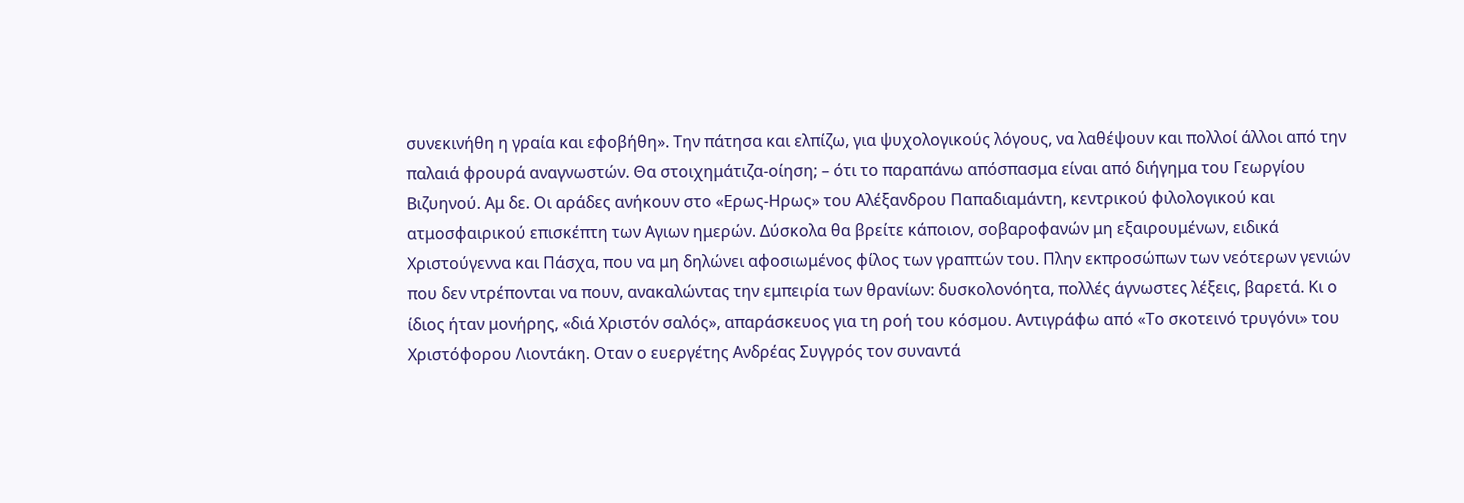συνεκινήθη η γραία και εφοβήθη». Την πάτησα και ελπίζω, για ψυχολογικούς λόγους, να λαθέψουν και πολλοί άλλοι από την παλαιά φρουρά αναγνωστών. Θα στοιχημάτιζα-οίηση; – ότι το παραπάνω απόσπασμα είναι από διήγημα του Γεωργίου Βιζυηνού. Αμ δε. Οι αράδες ανήκουν στο «Ερως-Ηρως» του Αλέξανδρου Παπαδιαμάντη, κεντρικού φιλολογικού και ατμοσφαιρικού επισκέπτη των Αγιων ημερών. Δύσκολα θα βρείτε κάποιον, σοβαροφανών μη εξαιρουμένων, ειδικά Χριστούγεννα και Πάσχα, που να μη δηλώνει αφοσιωμένος φίλος των γραπτών του. Πλην εκπροσώπων των νεότερων γενιών που δεν ντρέπονται να πουν, ανακαλώντας την εμπειρία των θρανίων: δυσκολονόητα, πολλές άγνωστες λέξεις, βαρετά. Κι ο ίδιος ήταν μονήρης, «διά Χριστόν σαλός», απαράσκευος για τη ροή του κόσμου. Αντιγράφω από «Το σκοτεινό τρυγόνι» του Χριστόφορου Λιοντάκη. Οταν ο ευεργέτης Ανδρέας Συγγρός τον συναντά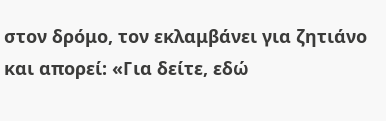στον δρόμο, τον εκλαμβάνει για ζητιάνο και απορεί: «Για δείτε, εδώ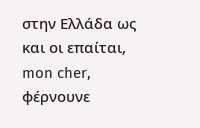στην Ελλάδα ως και οι επαίται, mon cher, φέρνουνε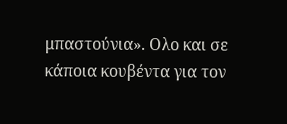μπαστούνια». Ολο και σε κάποια κουβέντα για τον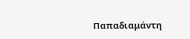Παπαδιαμάντη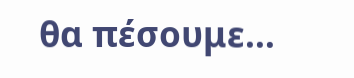θα πέσουμε…